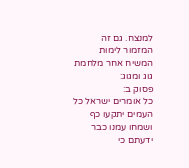למנצח. גם זה המזמור לימות המשיח אחר מלחמת גוג ומגוג:
פסוק ב:
כל אומרים ישראל כל העמים יתקעו כף ושמחו עמנו כבר ידעתם כי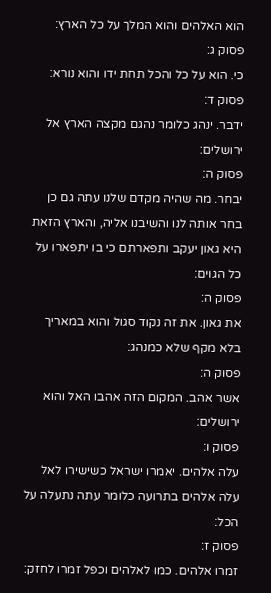הוא האלהים והוא המלך על כל הארץ:
פסוק ג:
כי. הוא על כל והכל תחת ידו והוא נורא:
פסוק ד:
ידבר. ינהג כלומר נהגם מקצה הארץ אל ירושלים:
פסוק ה:
יבחר. מה שהיה מקדם שלנו עתה גם כן בחר אותה לנו והשיבנו אליה, והארץ הזאת היא גאון יעקב ותפארתם כי בו יתפארו על כל הגוים:
פסוק ה:
את גאון. את זה נקוד סגול והוא במאריך בלא מקף שלא כמנהג:
פסוק ה:
אשר אהב. המקום הזה אהבו האל והוא ירושלים:
פסוק ו:
עלה אלהים. יאמרו ישראל כשישירו לאל עלה אלהים בתרועה כלומר עתה נתעלה על הכל:
פסוק ז:
זמרו אלהים. כמו לאלהים וכפל זמרו לחזק: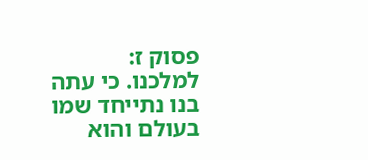פסוק ז:
למלכנו. כי עתה בנו נתייחד שמו בעולם והוא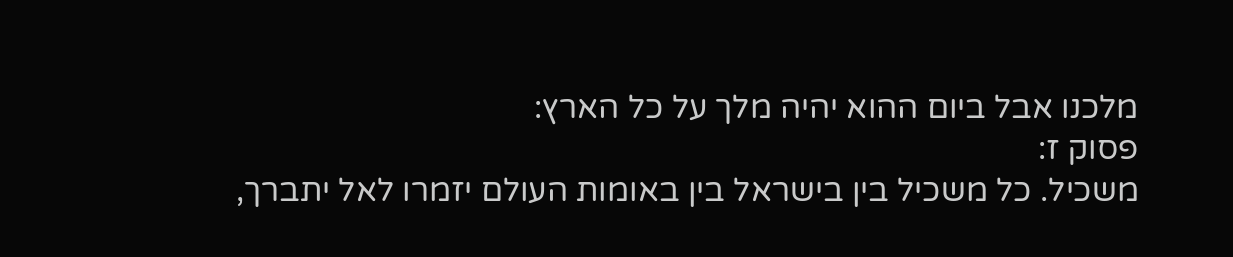מלכנו אבל ביום ההוא יהיה מלך על כל הארץ:
פסוק ז:
משכיל. כל משכיל בין בישראל בין באומות העולם יזמרו לאל יתברך,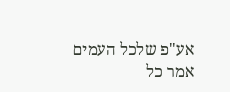אע"פ שלכל העמים אמר כל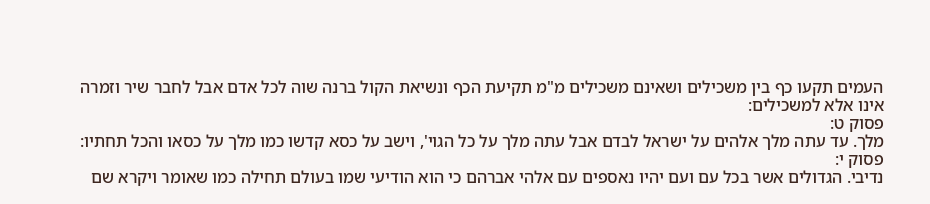העמים תקעו כף בין משכילים ושאינם משכילים מ"מ תקיעת הכף ונשיאת הקול ברנה שוה לכל אדם אבל לחבר שיר וזמרה אינו אלא למשכילים:
פסוק ט:
מלך. עד עתה מלך אלהים על ישראל לבדם אבל עתה מלך על כל הגוי', וישב על כסא קדשו כמו מלך על כסאו והכל תחתיו:
פסוק י:
נדיבי. הגדולים אשר בכל עם ועם יהיו נאספים עם אלהי אברהם כי הוא הודיעי שמו בעולם תחילה כמו שאומר ויקרא שם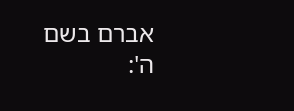אברם בשם ה':